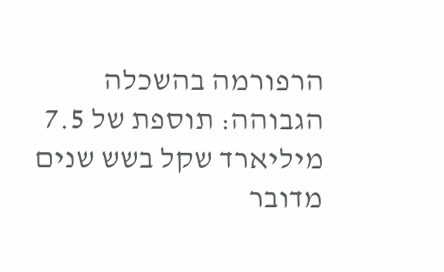הרפורמה בהשכלה הגבוהה: תוספת של 7.5 מיליארד שקל בשש שנים
מדובר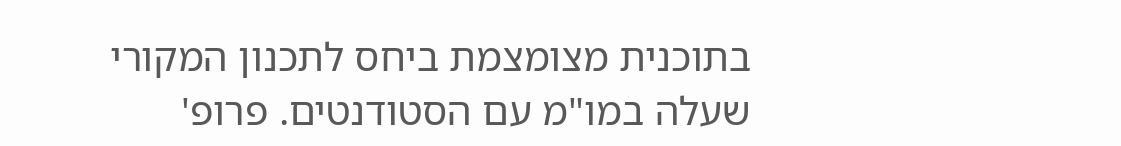בתוכנית מצומצמת ביחס לתכנון המקורי שעלה במו"מ עם הסטודנטים. פרופ'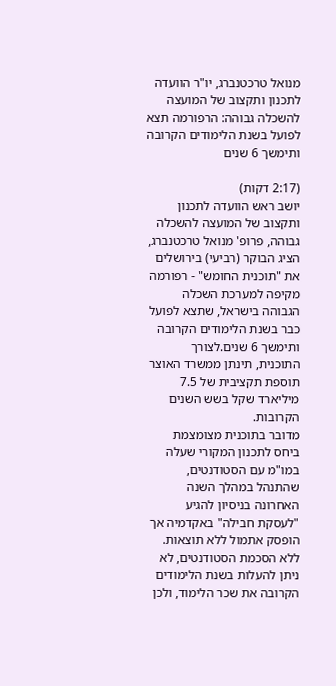מנואל טרכטנברג, יו"ר הוועדה לתכנון ותקצוב של המועצה להשכלה גבוהה: הרפורמה תצא לפועל בשנת הלימודים הקרובה ותימשך 6 שנים

(2:17 דקות)
יושב ראש הוועדה לתכנון ותקצוב של המועצה להשכלה גבוהה, פרופ' מנואל טרכטנברג, הציג הבוקר (רביעי) בירושלים את "תוכנית החומש" - רפורמה מקיפה למערכת השכלה הגבוהה בישראל, שתצא לפועל כבר בשנת הלימודים הקרובה ותימשך 6 שנים.לצורך התוכנית, תינתן ממשרד האוצר תוספת תקציבית של 7.5 מיליארד שקל בשש השנים הקרובות.
מדובר בתוכנית מצומצמת ביחס לתכנון המקורי שעלה במו"מ עם הסטודנטים, שהתנהל במהלך השנה האחרונה בניסיון להגיע "לעסקת חבילה" באקדמיה אך הופסק אתמול ללא תוצאות. ללא הסכמת הסטודנטים, לא ניתן להעלות בשנת הלימודים הקרובה את שכר הלימוד, ולכן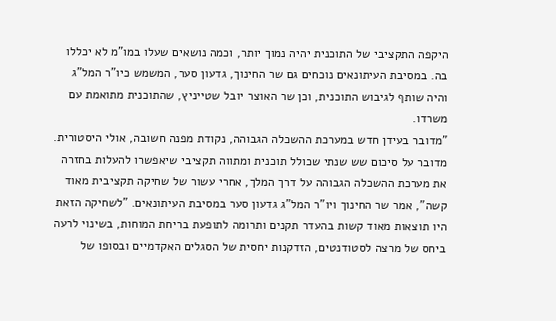היקפה התקציבי של התוכנית יהיה נמוך יותר, וכמה נושאים שעלו במו"מ לא יכללו בה. במסיבת העיתונאים נוכחים גם שר החינוך, גדעון סער, המשמש כיו"ר המל"ג והיה שותף לגיבוש התוכנית, וכן שר האוצר יובל שטייניץ, שהתוכנית מתואמת עם משרדו.
"מדובר בעידן חדש במערכת ההשכלה הגבוהה, נקודת מפנה חשובה, אולי היסטורית. מדובר על סיכום שש שנתי שכולל תוכנית ומתווה תקציבי שיאפשרו להעלות בחזרה את מערכת ההשכלה הגבוהה על דרך המלך, אחרי עשור של שחיקה תקציבית מאוד קשה", אמר שר החינוך ויו"ר המל"ג גדעון סער במסיבת העיתונאים. "לשחיקה הזאת היו תוצאות מאוד קשות בהעדר תקנים ותרומה לתופעת בריחת המוחות, בשינוי לרעה ביחס של מרצה לסטודנטים, הזדקנות יחסית של הסגלים האקדמיים ובסופו של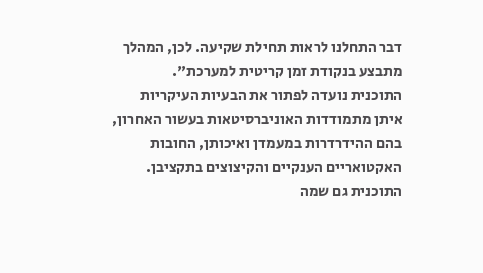דבר התחלנו לראות תחילת שקיעה. לכן, המהלך מתבצע בנקודת זמן קריטית למערכת".
התוכנית נועדה לפתור את הבעיות העיקריות איתן מתמודדות האוניברסיטאות בעשור האחרון, בהם ההידרדרות במעמדן ואיכותן, החובות האקטואריים הענקיים והקיצוצים בתקציבן. התוכנית גם שמה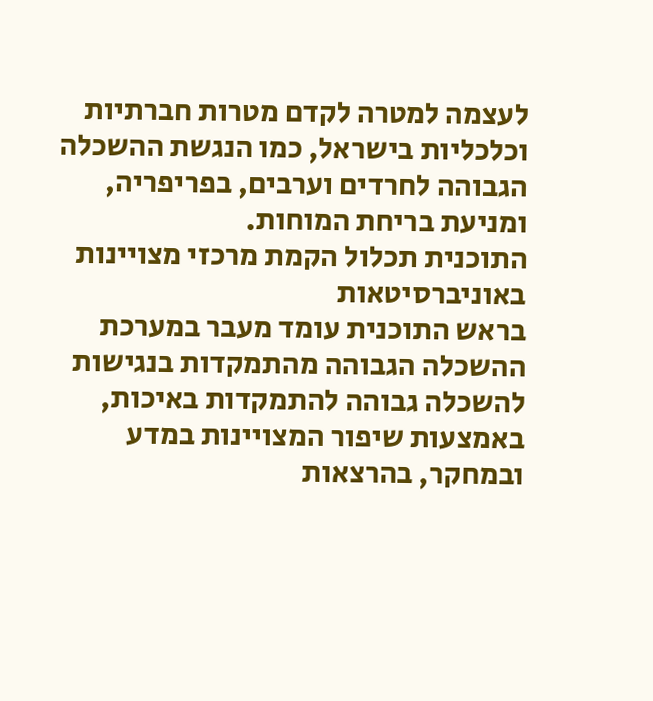לעצמה למטרה לקדם מטרות חברתיות וכלכליות בישראל, כמו הנגשת ההשכלה הגבוהה לחרדים וערבים, בפריפריה, ומניעת בריחת המוחות.
התוכנית תכלול הקמת מרכזי מצויינות באוניברסיטאות
בראש התוכנית עומד מעבר במערכת ההשכלה הגבוהה מהתמקדות בנגישות להשכלה גבוהה להתמקדות באיכות, באמצעות שיפור המצויינות במדע ובמחקר, בהרצאות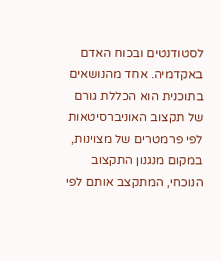לסטודנטים ובכוח האדם באקדמיה. אחד מהנושאים בתוכנית הוא הכללת גורם של תקצוב האוניברסיטאות לפי פרמטרים של מצוינות, במקום מנגנון התקצוב הנוכחי, המתקצב אותם לפי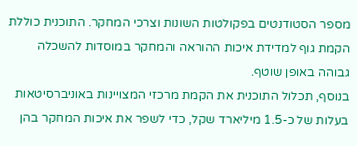מספר הסטודנטים בפקולטות השונות וצרכי המחקר. התוכנית כוללת הקמת גוף למדידת איכות ההוראה והמחקר במוסדות להשכלה גבוהה באופן שוטף.
בנוסף, תכלול התוכנית את הקמת מרכזי המצויינות באוניברסיטאות בעלות של כ-1.5 מיליארד שקל, כדי לשפר את איכות המחקר בהן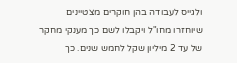ולגייס לעבודה בהן חוקרים מצטיינים שיוחזרו מחו"ל ויקבלו לשם כך מענקי מחקר של עד 2 מיליון שקל לחמש שנים. כך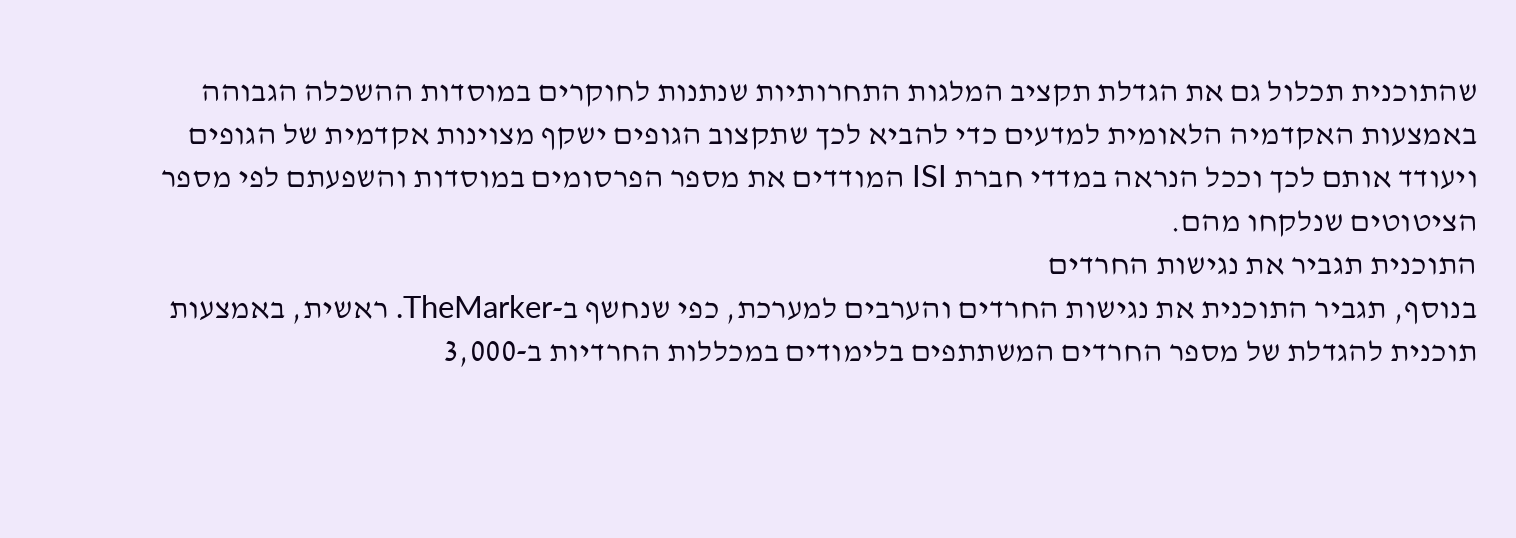שהתוכנית תכלול גם את הגדלת תקציב המלגות התחרותיות שנתנות לחוקרים במוסדות ההשכלה הגבוהה באמצעות האקדמיה הלאומית למדעים כדי להביא לכך שתקצוב הגופים ישקף מצוינות אקדמית של הגופים ויעודד אותם לכך וככל הנראה במדדי חברת ISI המודדים את מספר הפרסומים במוסדות והשפעתם לפי מספר הציטוטים שנלקחו מהם.
התוכנית תגביר את נגישות החרדים
בנוסף, תגביר התוכנית את נגישות החרדים והערבים למערכת, כפי שנחשף ב-TheMarker. ראשית, באמצעות תוכנית להגדלת של מספר החרדים המשתתפים בלימודים במכללות החרדיות ב-3,000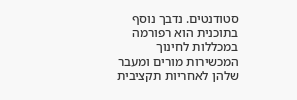סטודנטים. נדבך נוסף בתוכנית הוא רפורמה במכללות לחינוך המכשירות מורים ומעבר שלהן לאחריות תקציבית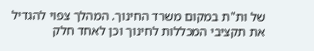של ות"ת במקום משרד החינוך. המהלך צפוי להגדיל את תקציבי המכללות לחינוך וכן לאחד חלק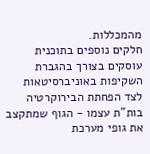מהמכללות.
חלקים נוספים בתוכנית עוסקים בצורך בהגברת השקיפות באוניברסיטאות לצד הפחתת הבירוקרטיה בות"ת עצמו - הגוף שמתקצב את גופי מערכת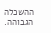ההשכלה הגבוהה.